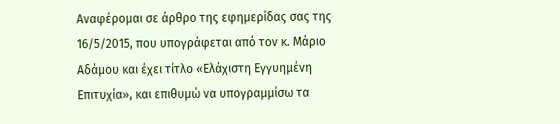Αναφέρομαι σε άρθρο της εφημερίδας σας της 16/5/2015, που υπογράφεται από τον κ. Μάριο Αδάμου και έχει τίτλο «Ελάχιστη Εγγυημένη Επιτυχία», και επιθυμώ να υπογραμμίσω τα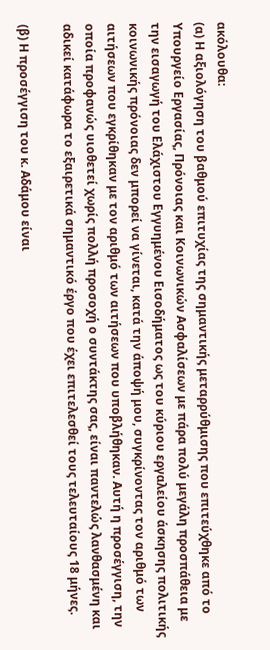ακόλουθα:
(α) Η αξιολόγηση του βαθμού επιτυχίας της σημαντικής μεταρρύθμισης που επιτεύχθηκε από το Υπουργείο Εργασίας, Πρόνοιας και Κοινωνικών Ασφαλίσεων με πάρα πολύ μεγάλη προσπάθεια με την εισαγωγή του Ελάχιστου Εγγυημένου Εισοδήματος ως του κύριου εργαλείου άσκησης πολιτικής κοινωνικής πρόνοιας δεν μπορεί να γίνεται, κατά την άποψή μου, συγκρίνοντας τον αριθμό των αιτήσεων που εγκρίθηκαν με τον αριθμό των αιτήσεων που υποβλήθηκαν. Αυτή η προσέγγιση, την οποία προφανώς υιοθετεί χωρίς πολλή προσοχή ο συντάκτης σας, είναι παντελώς λανθασμένη και αδικεί κατάφωρα το εξαιρετικά σημαντικό έργο που έχει επιτελεσθεί τους τελευταίους 18 μήνες.

(β) Η προσέγγιση του κ. Αδάμου είναι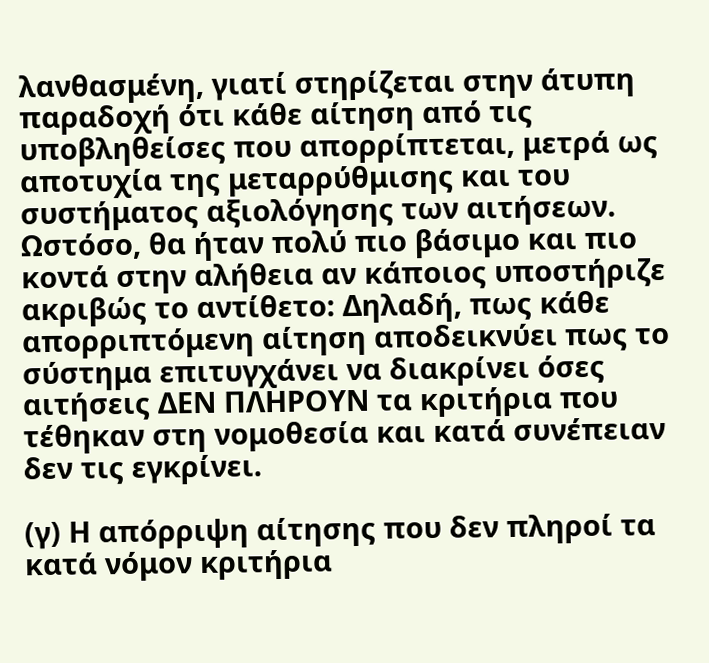λανθασμένη, γιατί στηρίζεται στην άτυπη παραδοχή ότι κάθε αίτηση από τις υποβληθείσες που απορρίπτεται, μετρά ως αποτυχία της μεταρρύθμισης και του συστήματος αξιολόγησης των αιτήσεων. Ωστόσο, θα ήταν πολύ πιο βάσιμο και πιο κοντά στην αλήθεια αν κάποιος υποστήριζε ακριβώς το αντίθετο: Δηλαδή, πως κάθε απορριπτόμενη αίτηση αποδεικνύει πως το σύστημα επιτυγχάνει να διακρίνει όσες αιτήσεις ΔΕΝ ΠΛΗΡΟΥΝ τα κριτήρια που τέθηκαν στη νομοθεσία και κατά συνέπειαν δεν τις εγκρίνει.

(γ) Η απόρριψη αίτησης που δεν πληροί τα κατά νόμον κριτήρια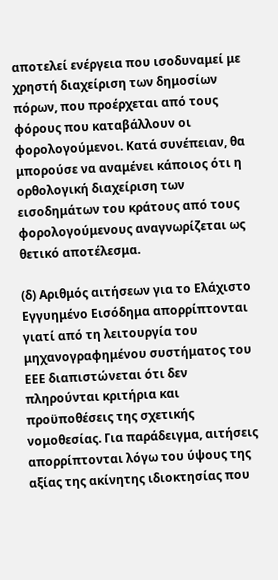αποτελεί ενέργεια που ισοδυναμεί με χρηστή διαχείριση των δημοσίων πόρων, που προέρχεται από τους φόρους που καταβάλλουν οι φορολογούμενοι. Κατά συνέπειαν, θα μπορούσε να αναμένει κάποιος ότι η ορθολογική διαχείριση των εισοδημάτων του κράτους από τους φορολογούμενους αναγνωρίζεται ως θετικό αποτέλεσμα.

(δ) Αριθμός αιτήσεων για το Ελάχιστο Εγγυημένο Εισόδημα απορρίπτονται γιατί από τη λειτουργία του μηχανογραφημένου συστήματος του ΕΕΕ διαπιστώνεται ότι δεν πληρούνται κριτήρια και προϋποθέσεις της σχετικής νομοθεσίας. Για παράδειγμα, αιτήσεις απορρίπτονται λόγω του ύψους της αξίας της ακίνητης ιδιοκτησίας που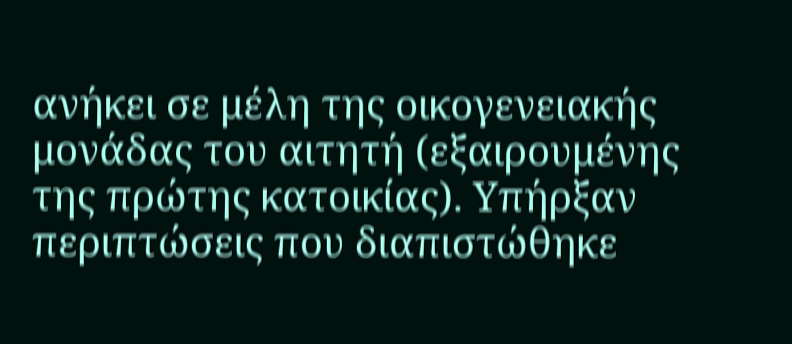ανήκει σε μέλη της οικογενειακής μονάδας του αιτητή (εξαιρουμένης της πρώτης κατοικίας). Υπήρξαν περιπτώσεις που διαπιστώθηκε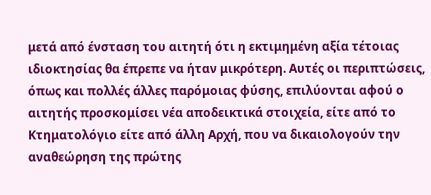μετά από ένσταση του αιτητή ότι η εκτιμημένη αξία τέτοιας ιδιοκτησίας θα έπρεπε να ήταν μικρότερη. Αυτές οι περιπτώσεις, όπως και πολλές άλλες παρόμοιας φύσης, επιλύονται αφού ο αιτητής προσκομίσει νέα αποδεικτικά στοιχεία, είτε από το Κτηματολόγιο είτε από άλλη Αρχή, που να δικαιολογούν την αναθεώρηση της πρώτης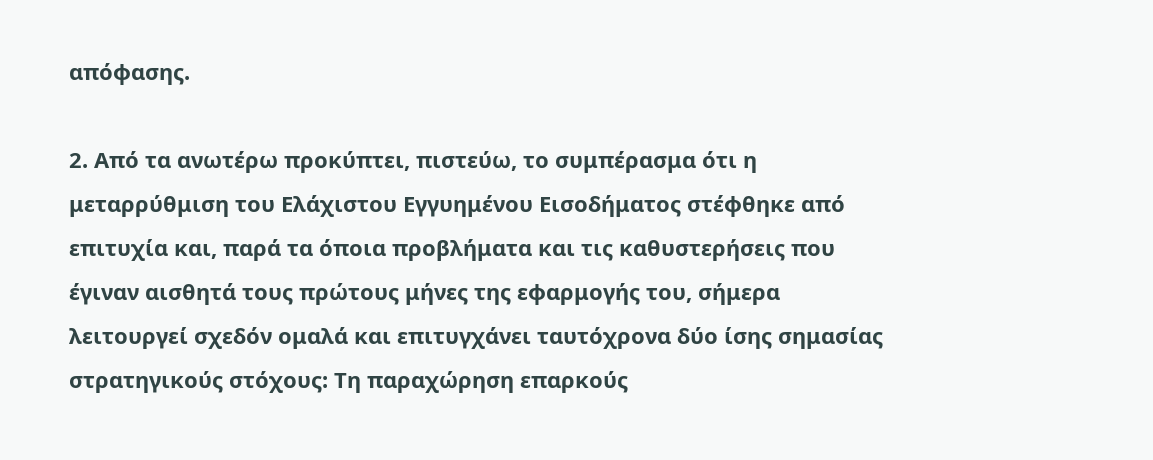απόφασης.

2. Από τα ανωτέρω προκύπτει, πιστεύω, το συμπέρασμα ότι η μεταρρύθμιση του Ελάχιστου Εγγυημένου Εισοδήματος στέφθηκε από επιτυχία και, παρά τα όποια προβλήματα και τις καθυστερήσεις που έγιναν αισθητά τους πρώτους μήνες της εφαρμογής του, σήμερα λειτουργεί σχεδόν ομαλά και επιτυγχάνει ταυτόχρονα δύο ίσης σημασίας στρατηγικούς στόχους: Τη παραχώρηση επαρκούς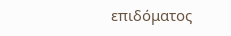επιδόματος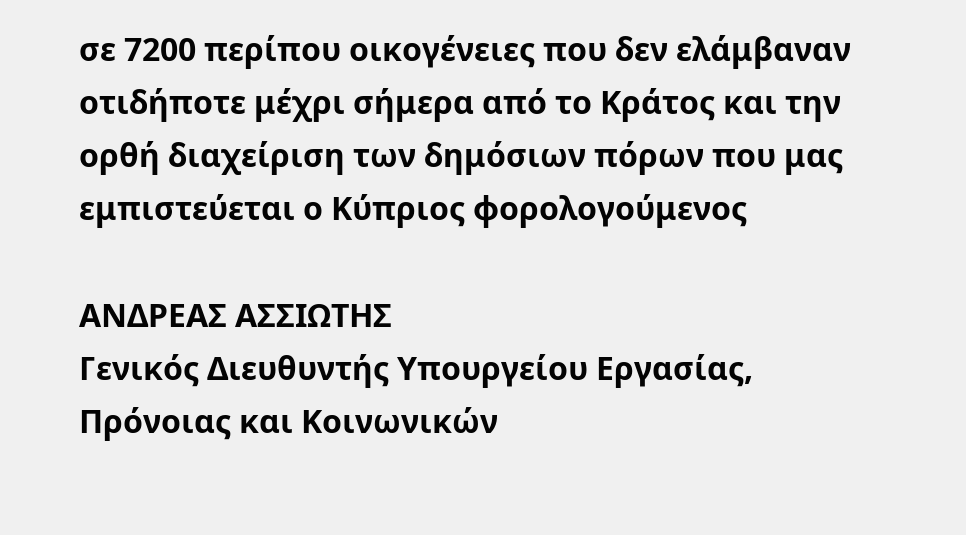σε 7200 περίπου οικογένειες που δεν ελάμβαναν οτιδήποτε μέχρι σήμερα από το Κράτος και την ορθή διαχείριση των δημόσιων πόρων που μας εμπιστεύεται ο Κύπριος φορολογούμενος

ΑΝΔΡΕΑΣ ΑΣΣΙΩΤΗΣ
Γενικός Διευθυντής Υπουργείου Εργασίας, Πρόνοιας και Κοινωνικών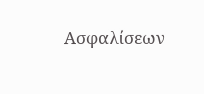Ασφαλίσεων